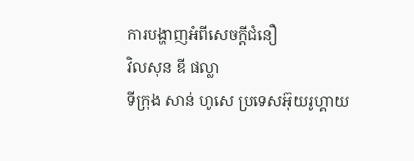ការបង្ហាញអំពីសេចក្តីជំនឿ
វិលសុន ឌី ផល្លា
ទីក្រុង សាន់ ហូសេ ប្រទេសអ៊ុយរូហ្គាយ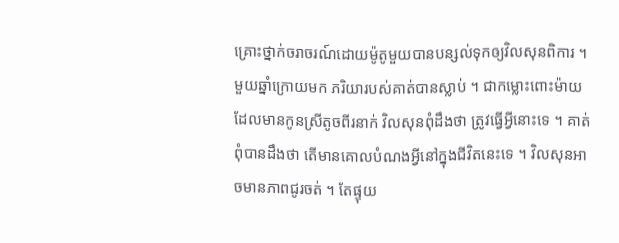គ្រោះថ្នាក់ចរាចរណ៍ដោយម៉ូតូមួយបានបន្សល់ទុកឲ្យវិលសុនពិការ ។ មួយឆ្នាំក្រោយមក ភរិយារបស់គាត់បានស្លាប់ ។ ជាកម្លោះពោះម៉ាយដែលមានកូនស្រីតូចពីរនាក់ វិលសុនពុំដឹងថា ត្រូវធ្វើអ្វីនោះទេ ។ គាត់ពុំបានដឹងថា តើមានគោលបំណងអ្វីនៅក្នុងជីវិតនេះទេ ។ វិលសុនអាចមានភាពជូរចត់ ។ តែផ្ទុយ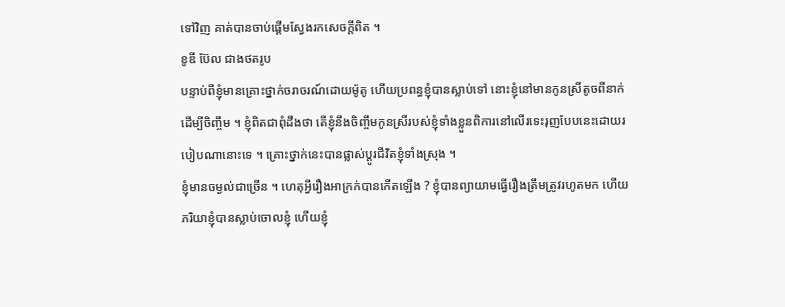ទៅវិញ គាត់បានចាប់ផ្តើមស្វែងរកសេចក្តីពិត ។
ខូឌី ប៊ែល ជាងថតរូប
បន្ទាប់ពីខ្ញុំមានគ្រោះថ្នាក់ចរាចរណ៍ដោយម៉ូតូ ហើយប្រពន្ធខ្ញុំបានស្លាប់ទៅ នោះខ្ញុំនៅមានកូនស្រីតូចពីនាក់ដើម្បីចិញ្ចឹម ។ ខ្ញុំពិតជាពុំដឹងថា តើខ្ញុំនឹងចិញ្ចឹមកូនស្រីរបស់ខ្ញុំទាំងខ្លួនពិការនៅលើរទេះរុញបែបនេះដោយរបៀបណានោះទេ ។ គ្រោះថ្នាក់នេះបានផ្លាស់ប្ដូរជីវិតខ្ញុំទាំងស្រុង ។
ខ្ញុំមានចម្ងល់ជាច្រើន ។ ហេតុអ្វីរឿងអាក្រក់បានកើតឡើង ? ខ្ញុំបានព្យាយាមធ្វើរឿងត្រឹមត្រូវរហូតមក ហើយភរិយាខ្ញុំបានស្លាប់ចោលខ្ញុំ ហើយខ្ញុំ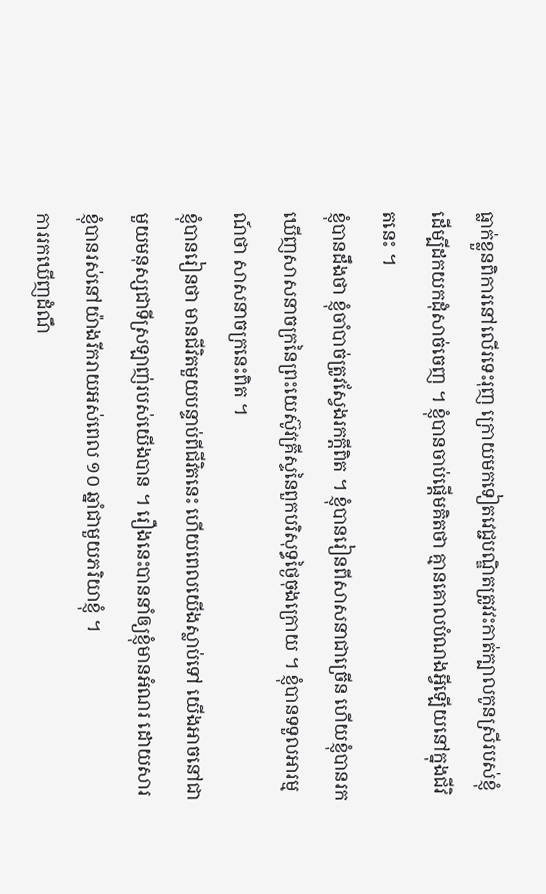ធ្លាក់ខ្លួនពិការនៅលើរទេះរុញ ក្រោយមកទៀតវេជ្ជបណ្ឌិតត្រូវវះកាត់ក្បាលកូនស្រីរបស់ខ្ញុំដើម្បីដកយកដុំសាច់ចេញ ។ ខ្ញុំបានចាប់ផ្តើមគិតថា គ្មានគោលបំណងអ្វីឡើយនៅក្នុងជីវិតនេះ ។
ខ្ញុំបានដឹងថា ខ្ញុំចាំបាច់ត្រូវស្វែងរកក្ដីពិត ។ ខ្ញុំបានរៀនពីសាសនាជាច្រើន ហើយខ្ញុំបានរកឃើញសាសនាចក្រនៃព្រះយេស៊ូវគ្រីស្ទនៃពួកបរិសុទ្ធថ្ងៃចុងក្រោយ ។ ខ្ញុំបានទទួលអារម្មណ៍ថា សាសនាចក្រនេះពិត ។
ខ្ញុំបានរៀនថា មានជីវិតមួយបន្ទាប់ពីជីវិតនេះ ហើយពេលយើងស្លាប់ទៅ យើងអាចនៅជាមួយមនុស្សជាទីស្រឡាញ់របស់យើងបាន ។ រឿងនេះបាននាំឲ្យខ្ញុំមានអំណរ ដោយសារខ្ញុំបានរស់នៅយ៉ាងរីករាយអស់ពេល ១០ ឆ្នាំជាមួយភរិយាខ្ញុំ ។
ការរកឃើញដំណឹ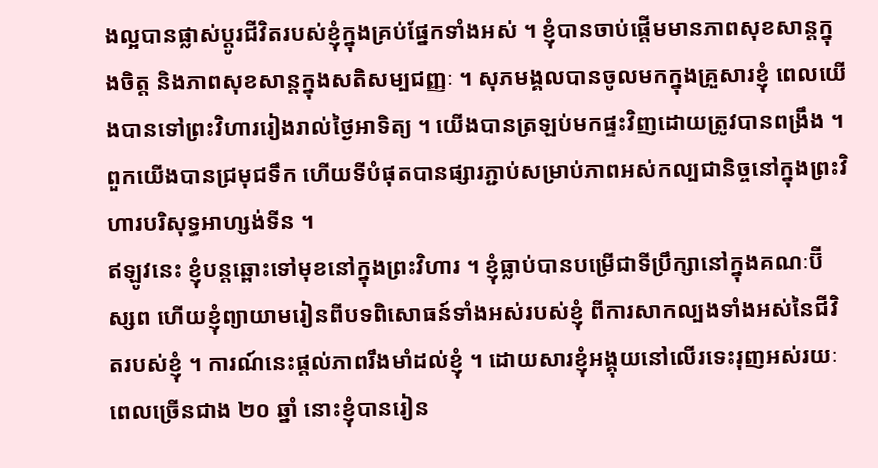ងល្អបានផ្លាស់ប្តូរជីវិតរបស់ខ្ញុំក្នុងគ្រប់ផ្នែកទាំងអស់ ។ ខ្ញុំបានចាប់ផ្ដើមមានភាពសុខសាន្តក្នុងចិត្ត និងភាពសុខសាន្ដក្នុងសតិសម្បជញ្ញៈ ។ សុភមង្គលបានចូលមកក្នុងគ្រួសារខ្ញុំ ពេលយើងបានទៅព្រះវិហាររៀងរាល់ថ្ងៃអាទិត្យ ។ យើងបានត្រឡប់មកផ្ទះវិញដោយត្រូវបានពង្រឹង ។ ពួកយើងបានជ្រមុជទឹក ហើយទីបំផុតបានផ្សារភ្ជាប់សម្រាប់ភាពអស់កល្បជានិច្ចនៅក្នុងព្រះវិហារបរិសុទ្ធអាហ្សង់ទីន ។
ឥឡូវនេះ ខ្ញុំបន្តឆ្ពោះទៅមុខនៅក្នុងព្រះវិហារ ។ ខ្ញុំធ្លាប់បានបម្រើជាទីប្រឹក្សានៅក្នុងគណៈប៊ីស្សព ហើយខ្ញុំព្យាយាមរៀនពីបទពិសោធន៍ទាំងអស់របស់ខ្ញុំ ពីការសាកល្បងទាំងអស់នៃជីវិតរបស់ខ្ញុំ ។ ការណ៍នេះផ្តល់ភាពរឹងមាំដល់ខ្ញុំ ។ ដោយសារខ្ញុំអង្គុយនៅលើរទេះរុញអស់រយៈពេលច្រើនជាង ២០ ឆ្នាំ នោះខ្ញុំបានរៀន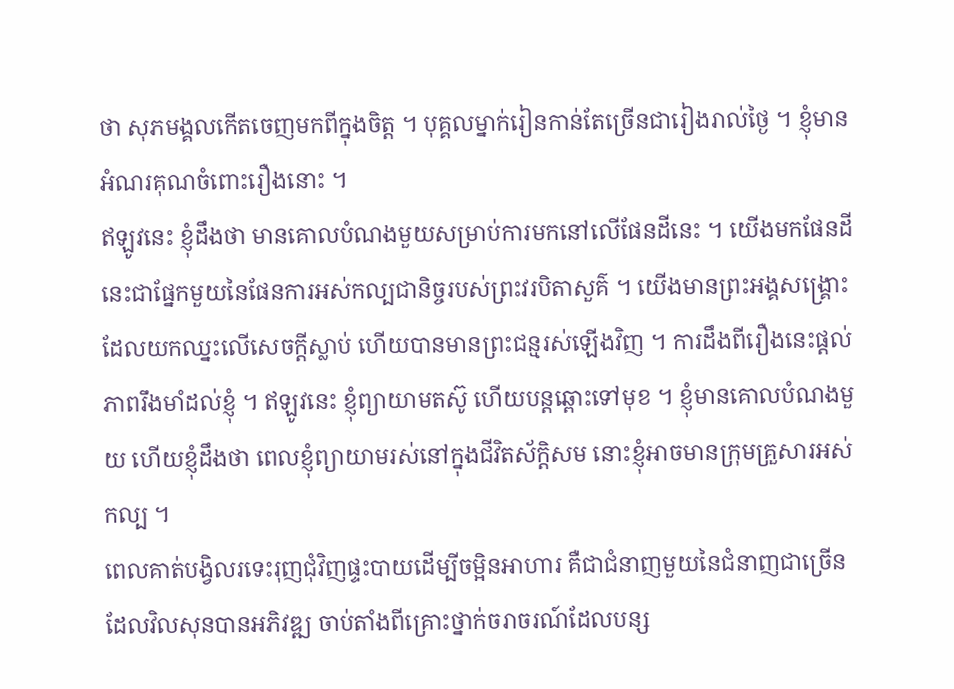ថា សុភមង្គលកើតចេញមកពីក្នុងចិត្ត ។ បុគ្គលម្នាក់រៀនកាន់តែច្រើនជារៀងរាល់ថ្ងៃ ។ ខ្ញុំមានអំណរគុណចំពោះរឿងនោះ ។
ឥឡូវនេះ ខ្ញុំដឹងថា មានគោលបំណងមួយសម្រាប់ការមកនៅលើផែនដីនេះ ។ យើងមកផែនដីនេះជាផ្នែកមួយនៃផែនការអស់កល្បជានិច្ចរបស់ព្រះវរបិតាសួគ៌ ។ យើងមានព្រះអង្គសង្គ្រោះដែលយកឈ្នះលើសេចក្តីស្លាប់ ហើយបានមានព្រះជន្មរស់ឡើងវិញ ។ ការដឹងពីរឿងនេះផ្តល់ភាពរឹងមាំដល់ខ្ញុំ ។ ឥឡូវនេះ ខ្ញុំព្យាយាមតស៊ូ ហើយបន្តឆ្ពោះទៅមុខ ។ ខ្ញុំមានគោលបំណងមួយ ហើយខ្ញុំដឹងថា ពេលខ្ញុំព្យាយាមរស់នៅក្នុងជីវិតស័ក្តិសម នោះខ្ញុំអាចមានក្រុមគ្រួសារអស់កល្ប ។
ពេលគាត់បង្វិលរទេះរុញជុំវិញផ្ទះបាយដើម្បីចម្អិនអាហារ គឺជាជំនាញមួយនៃជំនាញជាច្រើនដែលវិលសុនបានអភិវឌ្ឍ ចាប់តាំងពីគ្រោះថ្នាក់ចរាចរណ៍ដែលបន្ស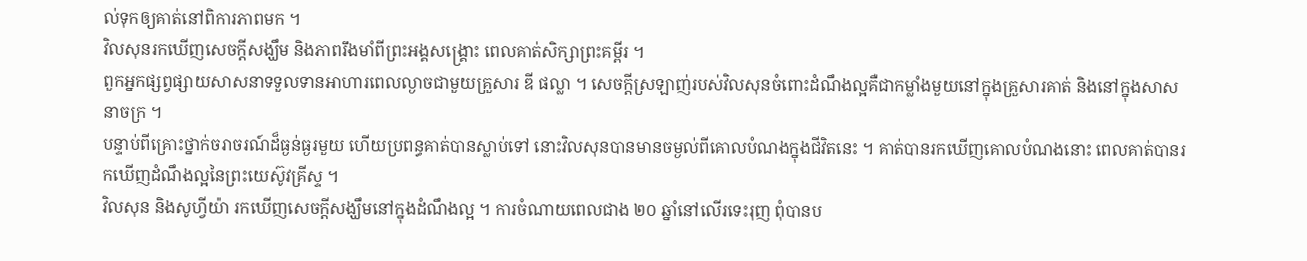ល់ទុកឲ្យគាត់នៅពិការភាពមក ។
វិលសុនរកឃើញសេចក្តីសង្ឃឹម និងភាពរឹងមាំពីព្រះអង្គសង្គ្រោះ ពេលគាត់សិក្សាព្រះគម្ពីរ ។
ពួកអ្នកផ្សព្វផ្សាយសាសនាទទួលទានអាហារពេលល្ងាចជាមួយគ្រួសារ ឌី ផល្លា ។ សេចក្តីស្រឡាញ់របស់វិលសុនចំពោះដំណឹងល្អគឺជាកម្លាំងមួយនៅក្នុងគ្រួសារគាត់ និងនៅក្នុងសាសនាចក្រ ។
បន្ទាប់ពីគ្រោះថ្នាក់ចរាចរណ៍ដ៏ធ្ងន់ធ្ងរមួយ ហើយប្រពន្ធគាត់បានស្លាប់ទៅ នោះវិលសុនបានមានចម្ងល់ពីគោលបំណងក្នុងជីវិតនេះ ។ គាត់បានរកឃើញគោលបំណងនោះ ពេលគាត់បានរកឃើញដំណឹងល្អនៃព្រះយេស៊ូវគ្រីស្ទ ។
វិលសុន និងសូហ្វីយ៉ា រកឃើញសេចក្តីសង្ឃឹមនៅក្នុងដំណឹងល្អ ។ ការចំណាយពេលជាង ២០ ឆ្នាំនៅលើរទេះរុញ ពុំបានប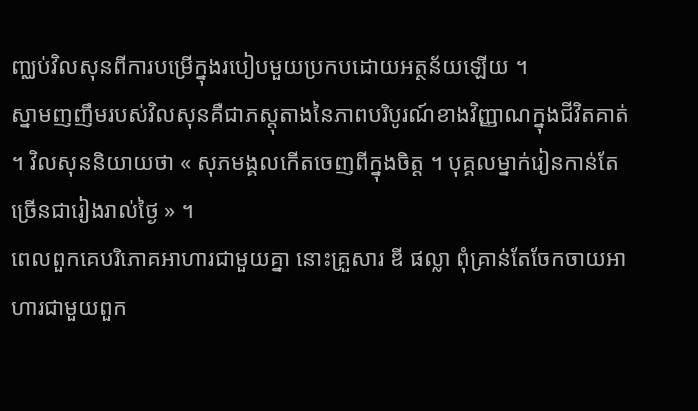ញ្ឈប់វិលសុនពីការបម្រើក្នុងរបៀបមួយប្រកបដោយអត្ថន័យឡើយ ។
ស្នាមញញឹមរបស់វិលសុនគឺជាភស្តុតាងនៃភាពបរិបូរណ៍ខាងវិញ្ញាណក្នុងជីវិតគាត់ ។ វិលសុននិយាយថា « សុភមង្គលកើតចេញពីក្នុងចិត្ត ។ បុគ្គលម្នាក់រៀនកាន់តែច្រើនជារៀងរាល់ថ្ងៃ » ។
ពេលពួកគេបរិភោគអាហារជាមួយគ្នា នោះគ្រួសារ ឌី ផល្លា ពុំគ្រាន់តែចែកចាយអាហារជាមួយពួក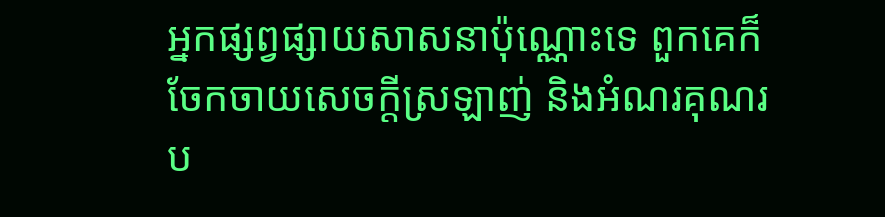អ្នកផ្សព្វផ្សាយសាសនាប៉ុណ្ណោះទេ ពួកគេក៏ចែកចាយសេចក្តីស្រឡាញ់ និងអំណរគុណរប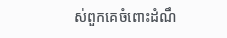ស់ពួកគេចំពោះដំណឹ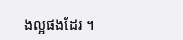ងល្អផងដែរ ។